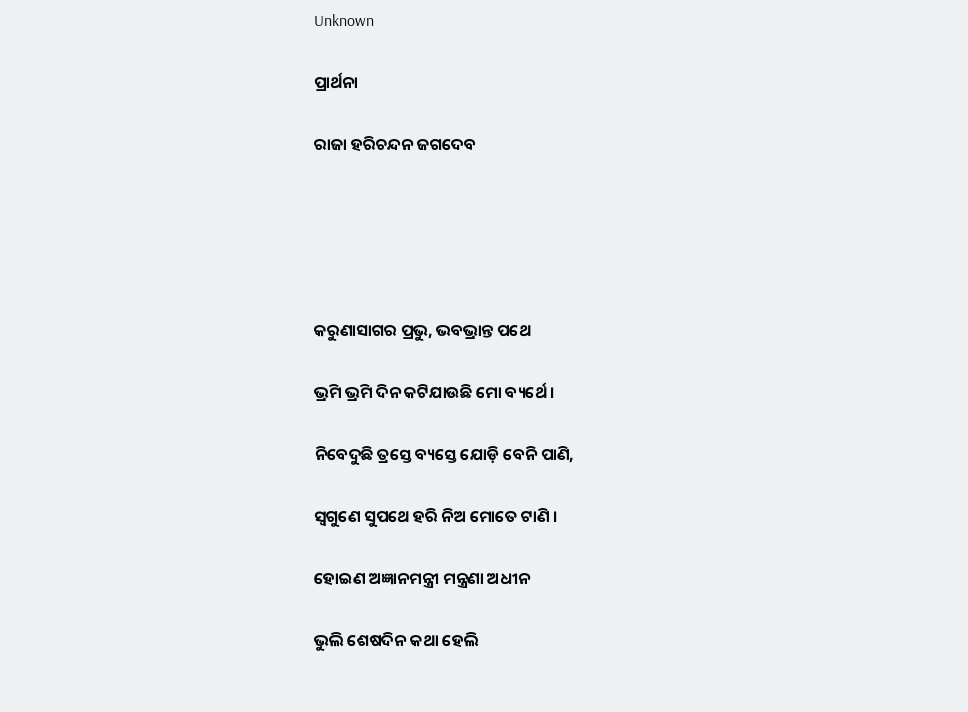Unknown

ପ୍ରାର୍ଥନା

ରାଜା ହରିଚନ୍ଦନ ଜଗଦେବ





କରୁଣାସାଗର ପ୍ରଭୁ, ଭବଭ୍ରାନ୍ତ ପଥେ

ଭ୍ରମି ଭ୍ରମି ଦିନ କଟିଯାଉଛି ମୋ ବ୍ୟର୍ଥେ ।

ନିବେଦୁଛି ତ୍ରସ୍ତେ ବ୍ୟସ୍ତେ ଯୋଡ଼ି ବେନି ପାଣି,

ସ୍ୱଗୁଣେ ସୁପଥେ ହରି ନିଅ ମୋତେ ଟାଣି ।

ହୋଇଣ ଅଜ୍ଞାନମନ୍ତ୍ରୀ ମନ୍ତ୍ରଣା ଅଧୀନ

ଭୁଲି ଶେଷଦିନ କଥା ହେଲି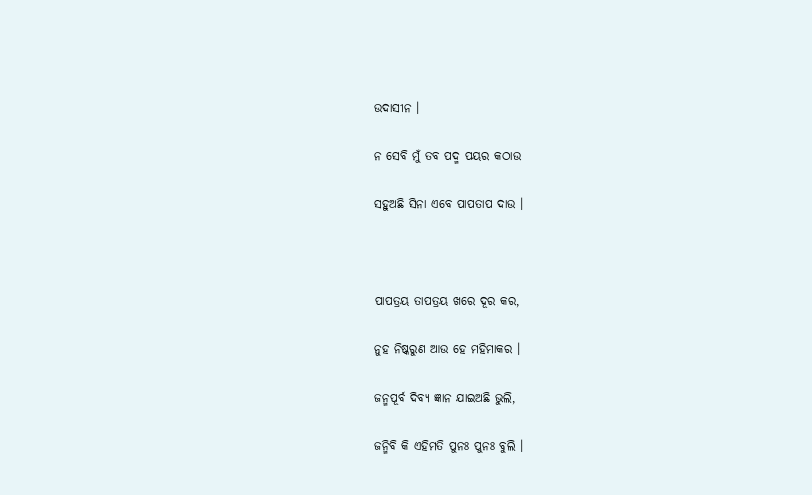ଉଦାସୀନ ।

ନ ସେବି ମୁଁ ତବ ପଦ୍ମ ପୟର କଠାଉ

ସହୁଅଛି ସିନା ଏବେ ପାପତାପ ଦାଉ ।



ପାପତ୍ରୟ ତାପତ୍ରୟ ଖରେ ଦୂର କର,

ନୁହ ନିଷ୍କରୁଣ ଆଉ ହେ ମହିମାକର ।

ଜନ୍ମପୂର୍ବ ଦିବ୍ୟ ଜ୍ଞାନ ଯାଇଅଛି ଭୁଲି,

ଜନ୍ମିବି କି ଏହିମତି ପୁନଃ ପୁନଃ ବୁଲି ।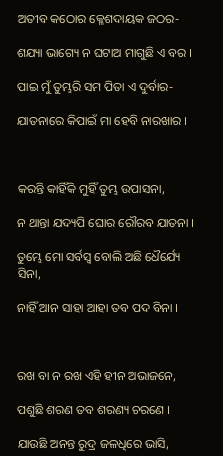ଅତୀବ କଠୋର କ୍ଳେଶଦାୟକ ଜଠର-

ଶଯ୍ୟା ଭାଗ୍ୟେ ନ ଘଟାଅ ମାଗୁଛି ଏ ବର ।

ପାଇ ମୁଁ ତୁମ୍ଭରି ସମ ପିତା ଏ ଦୁର୍ବାର-

ଯାତନାରେ କିପାଇଁ ମା ହେବି ନାରଖାର ।



କରନ୍ତି କାହିଁକି ମୁହିଁ ତୁମ୍ଭ ଉପାସନା,

ନ ଥାନ୍ତା ଯଦ୍ୟପି ଘୋର ରୌରବ ଯାତନା ।

ତୁମ୍ଭେ ମୋ ସର୍ବସ୍ୱ ବୋଲି ଅଛି ଧୈର୍ଯ୍ୟେ ସିନା,

ନାହିଁ ଆନ ସାହା ଆହା ତବ ପଦ ବିନା ।



ରଖ ବା ନ ରଖ ଏହି ହୀନ ଅଭାଜନେ,

ପଶୁଛି ଶରଣ ତବ ଶରଣ୍ୟ ଚରଣେ ।

ଯାଉଛି ଅନନ୍ତ ରୁଦ୍ର ଜଳଧିରେ ଭାସି,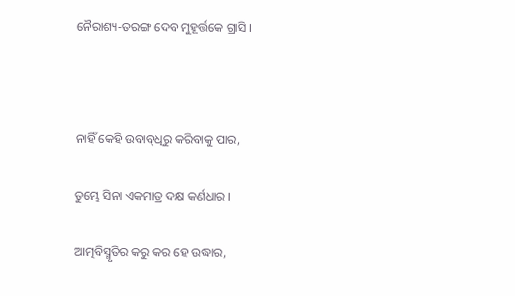ନୈରାଶ୍ୟ-ତରଙ୍ଗ ଦେବ ମୁହୂର୍ତ୍ତକେ ଗ୍ରାସି ।



ନାହିଁ କେହି ଉବାବ୍‌ଧିରୁ କରିବାକୁ ପାର,

ତୁମ୍ଭେ ସିନା ଏକମାତ୍ର ଦକ୍ଷ କର୍ଣଧାର ।

ଆତ୍ମବିସ୍ମୃତିର କରୁ କର ହେ ଉଦ୍ଧାର,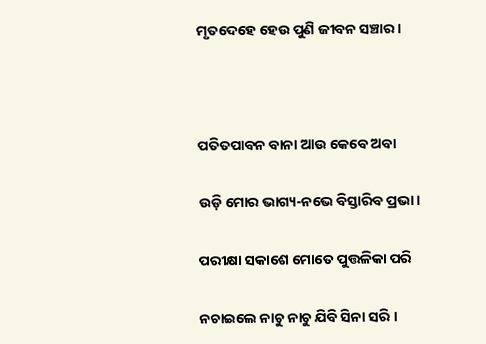ମୃତଦେହେ ହେଉ ପୁଣି ଜୀବନ ସଞ୍ଚାର ।



ପତିତପାବନ ବାନା ଆଉ କେବେ ଅବା

ଉଡ଼ି ମୋର ଭାଗ୍ୟ-ନଭେ ବିସ୍ତାରିବ ପ୍ରଭା ।

ପରୀକ୍ଷା ସକାଶେ ମୋତେ ପୁତ୍ତଳିକା ପରି

ନଚାଇଲେ ନାଚୁ ନାଚୁ ଯିବି ସିନା ସରି ।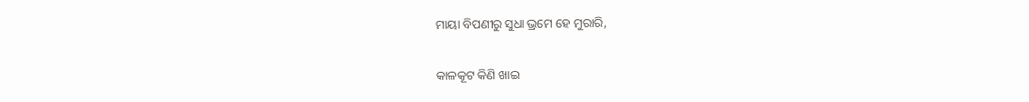ମାୟା ବିପଣୀରୁ ସୁଧା ଭ୍ରମେ ହେ ମୁରାରି,

କାଳକୂଟ କିଣି ଖାଇ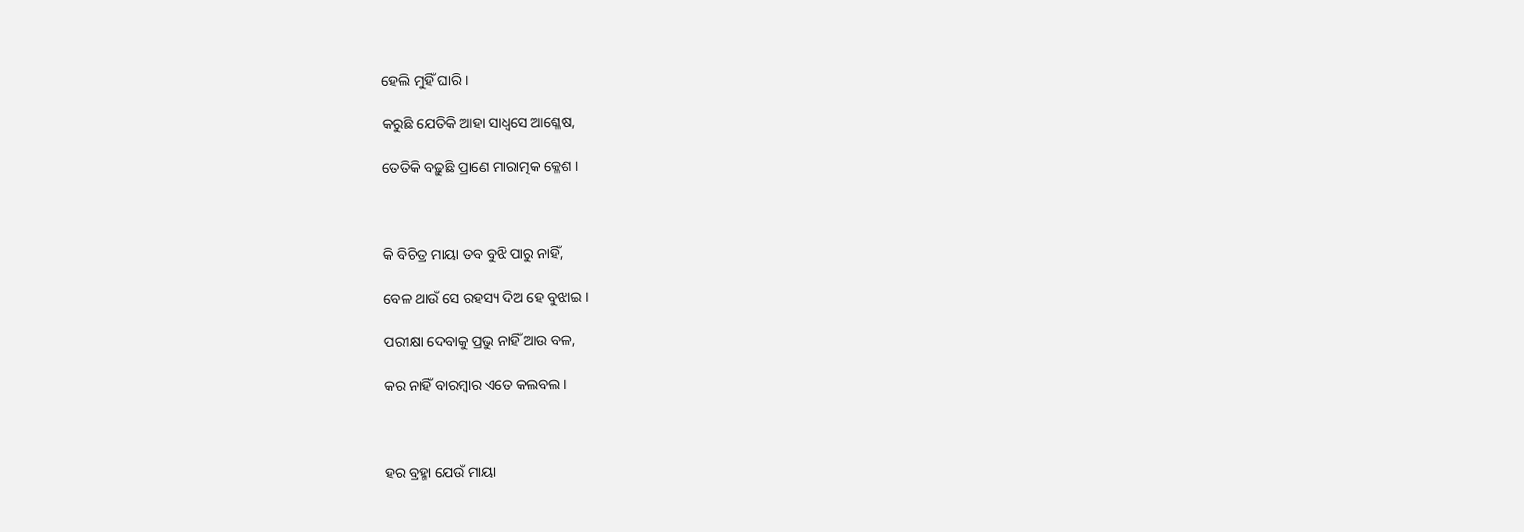ହେଲି ମୁହିଁ ଘାରି ।

କରୁଛି ଯେତିକି ଆହା ସାଧ୍ୱସେ ଆଶ୍ଳେଷ,

ତେତିକି ବଢ଼ୁଛି ପ୍ରାଣେ ମାରାତ୍ମକ କ୍ଳେଶ ।



କି ବିଚିତ୍ର ମାୟା ତବ ବୁଝି ପାରୁ ନାହିଁ,

ବେଳ ଥାଉଁ ସେ ରହସ୍ୟ ଦିଅ ହେ ବୁଝାଇ ।

ପରୀକ୍ଷା ଦେବାକୁ ପ୍ରଭୁ ନାହିଁ ଆଉ ବଳ,

କର ନାହିଁ ବାରମ୍ବାର ଏତେ କଲବଲ ।



ହର ବ୍ରହ୍ମା ଯେଉଁ ମାୟା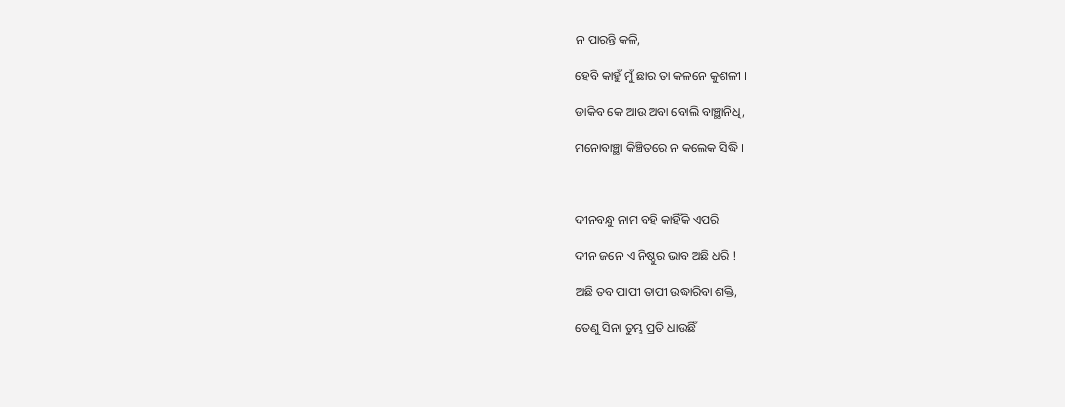ନ ପାରନ୍ତି କଳି,

ହେବି କାହୁଁ ମୁଁ ଛାର ତା କଳନେ କୁଶଳୀ ।

ଡାକିବ କେ ଆଉ ଅବା ବୋଲି ବାଞ୍ଛାନିଧି,

ମନୋବାଞ୍ଛା କିଞ୍ଚିତରେ ନ କଲେକ ସିଦ୍ଧି ।



ଦୀନବନ୍ଧୁ ନାମ ବହି କାହିଁକି ଏପରି

ଦୀନ ଜନେ ଏ ନିଷ୍ଠୁର ଭାବ ଅଛି ଧରି !

ଅଛି ତବ ପାପୀ ତାପୀ ଉଦ୍ଧାରିବା ଶକ୍ତି,

ତେଣୁ ସିନା ତୁମ୍ଭ ପ୍ରତି ଧାଉଛିଁ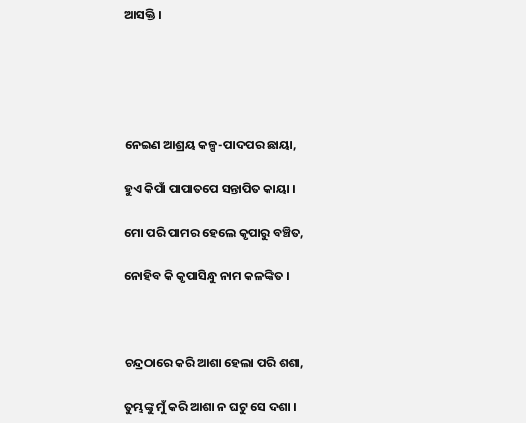ଆସକ୍ତି ।





ନେଇଣ ଆଶ୍ରୟ କଳ୍ପ-ପାଦପର ଛାୟା,

ହୁଏ କିପାଁ ପାପାତପେ ସନ୍ତାପିତ କାୟା ।

ମୋ ପରି ପାମର ହେଲେ କୃପାରୁ ବଞ୍ଚିତ,

ନୋହିବ କି କୃପାସିନ୍ଧୁ ନାମ କଳଙ୍କିତ ।



ଚନ୍ଦ୍ରଠାରେ କରି ଆଶା ହେଲା ପରି ଶଶା,

ତୁମ୍ଭଙ୍କୁ ମୁଁ କରି ଆଶା ନ ଘଟୁ ସେ ଦଶା ।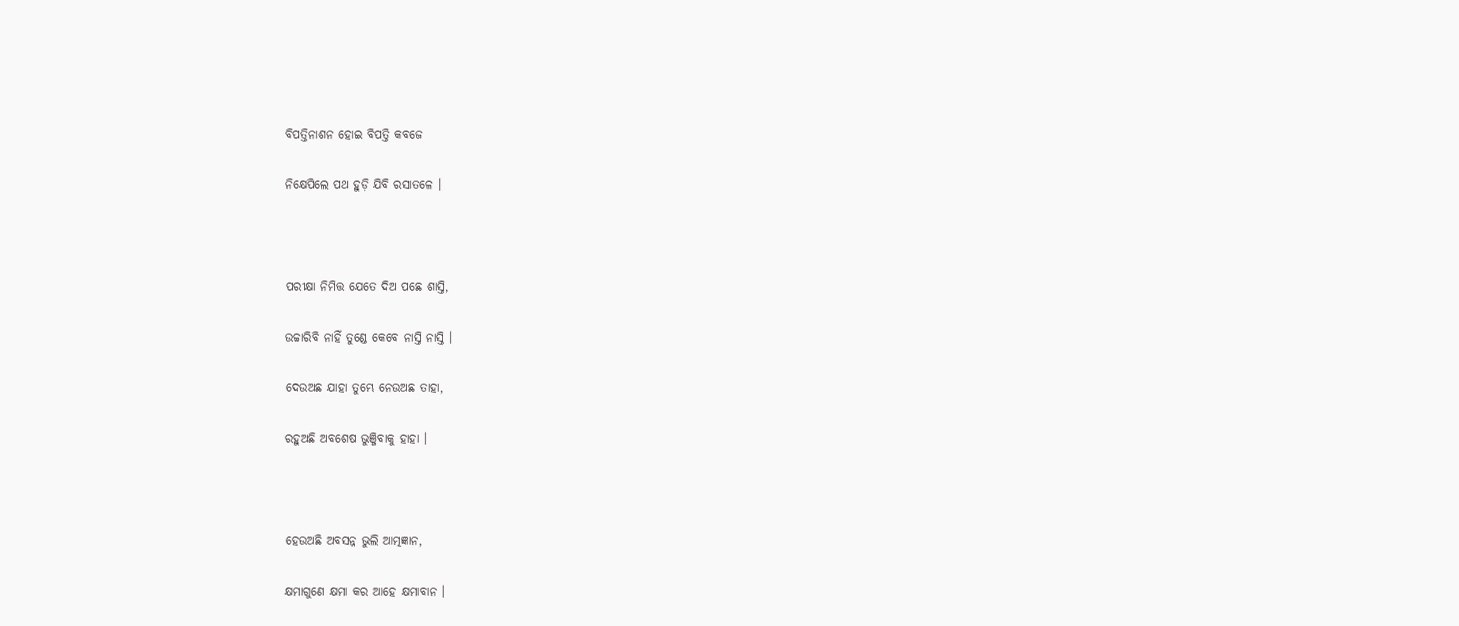ବିପତ୍ତିନାଶନ ହୋଇ ବିପତ୍ତି କବଜେ

ନିକ୍ଷେପିଲେ ପଥ ହୁଡ଼ି ଯିବି ରସାତଳେ ।



ପରୀକ୍ଷା ନିମିତ୍ତ ଯେତେ ଦିଅ ପଛେ ଶାସ୍ତି,

ଉଚ୍ଚାରିବି ନାହିଁ ତୁଣ୍ଡେ କେବେ ନାସ୍ତି ନାସ୍ତି ।

ଦେଉଅଛ ଯାହା ତୁମ୍ଭେ ନେଉଅଛ ତାହା,

ରହୁଅଛି ଅବଶେଷ ଭୁଞ୍ଜିବାକୁ ହାହା ।



ହେଉଅଛି ଅବସନ୍ନ ଭୁଲି ଆତ୍ମଜ୍ଞାନ,

କ୍ଷମାଗୁଣେ କ୍ଷମା କର ଆହେ କ୍ଷମାବାନ ।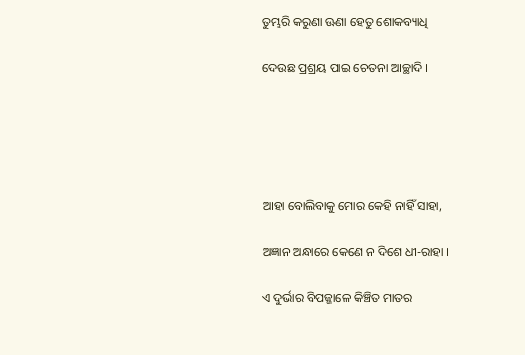ତୁମ୍ଭରି କରୁଣା ଊଣା ହେତୁ ଶୋକବ୍ୟାଧି

ଦେଉଛ ପ୍ରଶ୍ରୟ ପାଇ ଚେତନା ଆଚ୍ଛାଦି ।





ଆହା ବୋଲିବାକୁ ମୋର କେହି ନାହିଁ ସାହା,

ଅଜ୍ଞାନ ଅନ୍ଧାରେ କେଣେ ନ ଦିଶେ ଧୀ-ରାହା ।

ଏ ଦୁର୍ଭାର ବିପଜ୍ଜାଳେ କିଞ୍ଚିତ ମାତର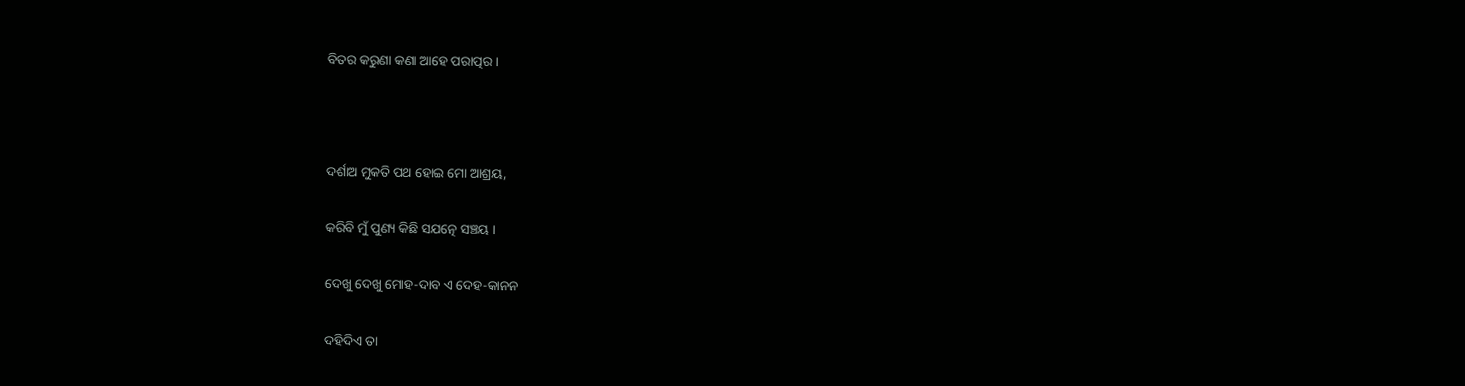ବିତର କରୁଣା କଣା ଆହେ ପରାତ୍ପର ।



ଦର୍ଶାଅ ମୁକତି ପଥ ହୋଇ ମୋ ଆଶ୍ରୟ,

କରିବି ମୁଁ ପୁଣ୍ୟ କିଛି ସଯତ୍ନେ ସଞ୍ଚୟ ।

ଦେଖୁ ଦେଖୁ ମୋହ-ଦାବ ଏ ଦେହ-କାନନ

ଦହିଦିଏ ତା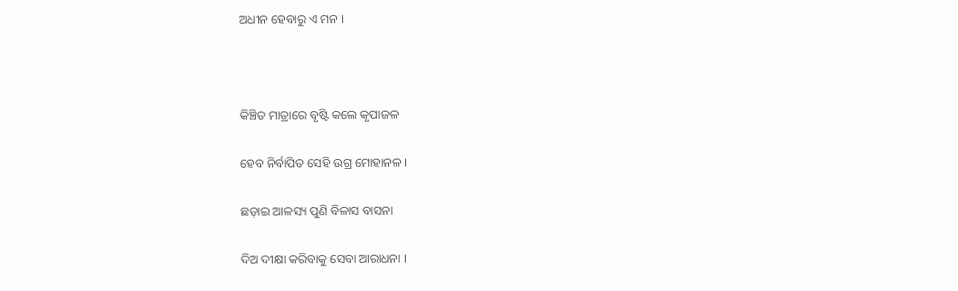ଅଧୀନ ହେବାରୁ ଏ ମନ ।



କିଞ୍ଚିତ ମାତ୍ରାରେ ବୃଷ୍ଟି କଲେ କୃପାଜଳ

ହେବ ନିର୍ବାପିତ ସେହି ଉଗ୍ର ମୋହାନଳ ।

ଛଡ଼ାଇ ଆଳସ୍ୟ ପୁଣି ବିଳାସ ବାସନା

ଦିଅ ଦୀକ୍ଷା କରିବାକୁ ସେବା ଆରାଧନା ।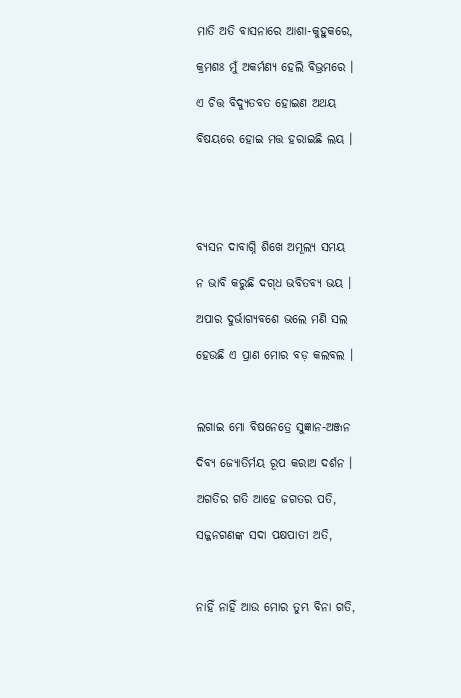ମାତି ଅତି ବାସନାରେ ଆଶା-କୁହୁକରେ,

କ୍ରମଶଃ ମୁଁ ଅକର୍ମଣ୍ୟ ହେଲି ବିଭ୍ରମରେ ।

ଏ ଚିତ୍ତ ବିଦ୍ୟୁତବତ ହୋଇଣ ଅଥୟ

ବିଷୟରେ ହୋଇ ମତ୍ତ ହରାଇଛି ଲୟ ।





ବ୍ୟସନ ଦାବାଗ୍ନି ଶିଖେ ଅମୂଲ୍ୟ ସମୟ

ନ ଭାବି କରୁଛି ଦଗ୍‌ଧ ଭବିତବ୍ୟ ଭୟ ।

ଅପାର ଦୁର୍ଭାଗ୍ୟବଶେ ଭଲେ ମଣି ସଲ

ହେଉଛି ଏ ପ୍ରାଣ ମୋର ବଡ଼ କଲବଲ ।



ଲଗାଇ ମୋ ବିଷନେତ୍ରେ ସୁଜ୍ଞାନ-ଅଞ୍ଜନ

ଦିବ୍ୟ ଜ୍ୟୋତିର୍ମୟ ରୂପ କରାଅ ଦର୍ଶନ ।

ଅଗତିର ଗତି ଆହେ ଜଗତର ପତି,

ସଜ୍ଜନଗଣଙ୍କ ସଦା ପକ୍ଷପାତୀ ଅତି,



ନାହିଁ ନାହିଁ ଆଉ ମୋର ତୁମ୍ଭ ବିନା ଗତି,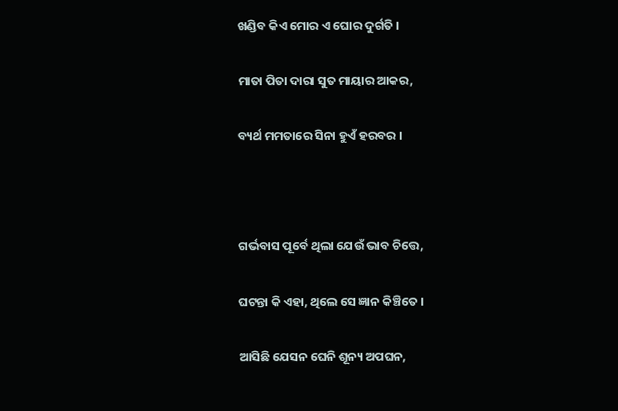ଖଣ୍ଡିବ କିଏ ମୋର ଏ ଘୋର ଦୁର୍ଗତି ।

ମାତା ପିତା ଦାରା ସୁତ ମାୟାର ଆକର,

ବ୍ୟର୍ଥ ମମତାରେ ସିନା ହୁଏଁ ହରବର ।



ଗର୍ଭବାସ ପୂର୍ବେ ଥିଲା ଯେଉଁ ଭାବ ଚିତ୍ତେ,

ଘଟନ୍ତା କି ଏହା, ଥିଲେ ସେ ଜ୍ଞାନ କିଞ୍ଚିତେ ।

ଆସିଛି ଯେସନ ଘେନି ଶୂନ୍ୟ ଅପଘନ,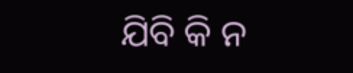ଯିବି କି ନ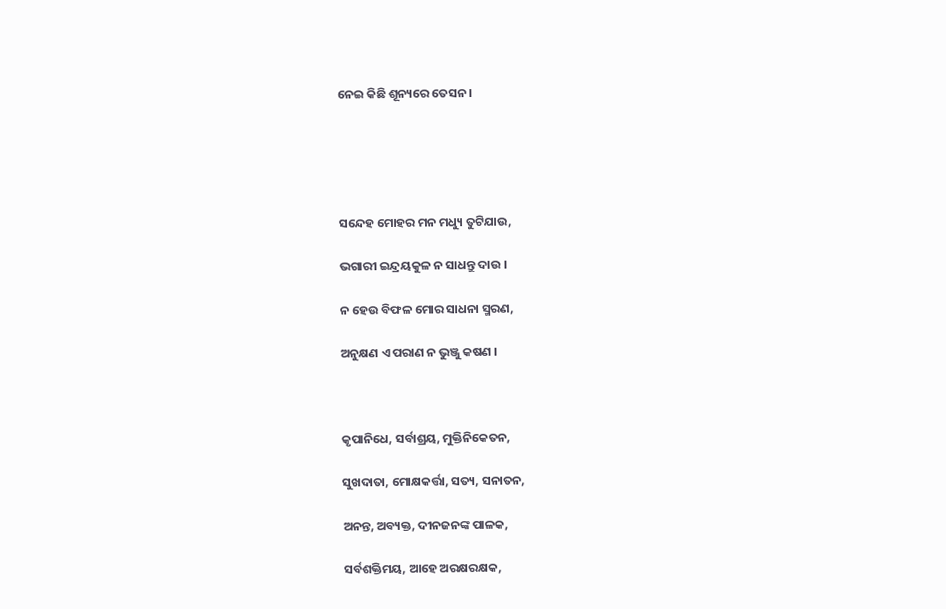ନେଇ କିଛି ଶୂନ୍ୟରେ ତେସନ ।





ସନ୍ଦେହ ମୋହର ମନ ମଧ୍ୟୁ ତୁଟିଯାଉ,

ଭଗାରୀ ଇନ୍ଦ୍ରୟକୁଳ ନ ସାଧନ୍ତୁ ଦାଉ ।

ନ ହେଉ ବିଫଳ ମୋର ସାଧନା ସ୍ମରଣ,

ଅନୁକ୍ଷଣ ଏ ପରାଣ ନ ଭୁଞ୍ଜୁ କଷଣ ।



କୃପାନିଧେ, ସର୍ବାଶ୍ରୟ, ମୁକ୍ତିନିକେତନ,

ସୁଖଦାତା, ମୋକ୍ଷକର୍ତ୍ତା, ସତ୍ୟ, ସନାତନ,

ଅନନ୍ତ, ଅବ୍ୟକ୍ତ, ଦୀନଜନଙ୍କ ପାଳକ,

ସର୍ବଶକ୍ତିମୟ, ଆହେ ଅରକ୍ଷରକ୍ଷକ,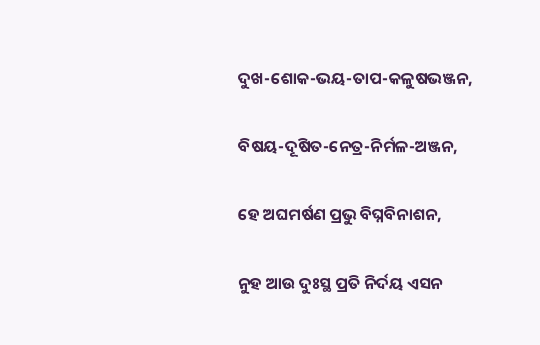ଦୁଖ-ଶୋକ-ଭୟ-ତାପ-କଳୁଷଭଞ୍ଜନ,

ବିଷୟ-ଦୂଷିତ-ନେତ୍ର-ନିର୍ମଳ-ଅଞ୍ଜନ,

ହେ ଅଘମର୍ଷଣ ପ୍ରଭୁ ବିଘ୍ନବିନାଶନ,

ନୁହ ଆଉ ଦୁଃସ୍ଥ ପ୍ରତି ନିର୍ଦୟ ଏସନ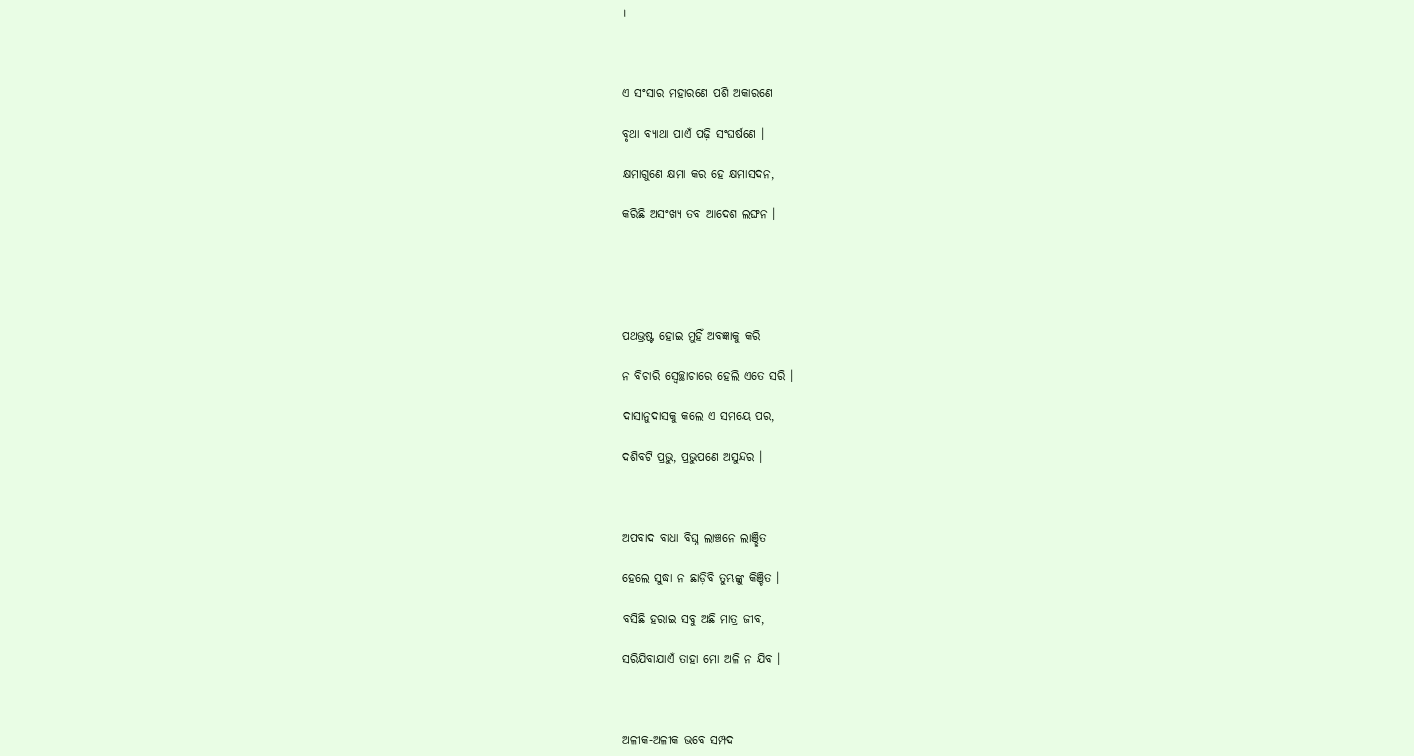।



ଏ ସଂସାର ମହାରଣେ ପଶି ଅକାରଣେ

ବୃଥା ବ୍ୟାଥା ପାଏଁ ପଢ଼ି ସଂଘର୍ଷଣେ ।

କ୍ଷମାଗୁଣେ କ୍ଷମା କର ହେ କ୍ଷମାସଦନ,

କରିଛି ଅସଂଖ୍ୟ ତବ ଆଦେଶ ଲଙ୍ଘନ ।





ପଥଭ୍ରଷ୍ଟ ହୋଇ ମୁହିଁ ଅବଜ୍ଞାକୁ କରି

ନ ବିଚାରି ସ୍ୱେଚ୍ଛାଚାରେ ହେଲି ଏତେ ସରି ।

ଦାସାନୁଦାସକୁ କଲେ ଏ ସମୟେ ପର,

ଦଶିବଟି ପ୍ରଭୁ, ପ୍ରଭୁପଣେ ଅସୁନ୍ଦର ।



ଅପବାଦ ବାଧା ବିଘ୍ନ ଲାଞ୍ଚନେ ଲାଞ୍ଛିତ

ହେଲେ ସୁଦ୍ଧା ନ ଛାଡ଼ିବି ତୁମ୍ଭଙ୍କୁ କିଞ୍ଚିତ ।

ବସିଛି ହରାଇ ସବୁ ଅଛି ମାତ୍ର ଜୀବ,

ସରିଯିବାଯାଏଁ ତାହା ମୋ ଅଳି ନ ଯିବ ।



ଅଳୀକ-ଅଳୀକ ଭବେ ସମ୍ପଦ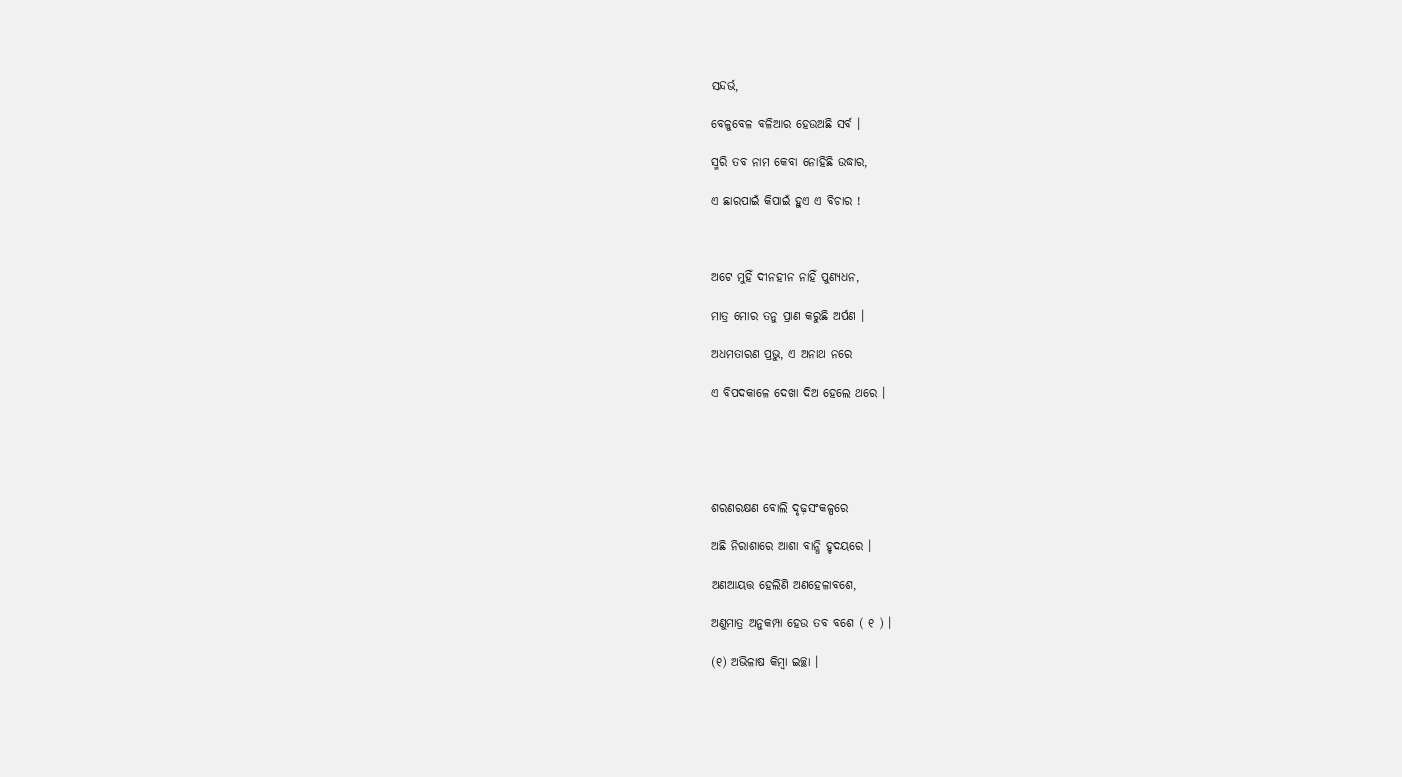ସନ୍ଦର୍ଭ,

ବେଳୁବେଳ ବଳିଆର ହେଉଅଛି ସର୍ବ ।

ସ୍ମରି ତବ ନାମ କେବା ନୋହିଛି ଉଦ୍ଧାର,

ଏ ଛାରପାଇଁ କିପାଇଁ ହୁଏ ଏ ବିଚାର !



ଅଟେ ମୁହିଁ ଦୀନହୀନ ନାହିଁ ପୁଣ୍ୟଧନ,

ମାତ୍ର ମୋର ତନୁ ପ୍ରାଣ କରୁଛି ଅର୍ପଣ ।

ଅଧମତାରଣ ପ୍ରଭୁ, ଏ ଅନାଥ ନରେ

ଏ ବିପଦକାଳେ ଦେଖା ଦିଅ ହେଲେ ଥରେ ।





ଶରଣରକ୍ଷଣ ବୋଲି ଦୃଢ଼ସଂକଳ୍ପରେ

ଅଛି ନିରାଶାରେ ଆଶା ବାନ୍ଧି ହୃଦୟରେ ।

ଅଣଆୟତ୍ତ ହେଲିଣି ଅଣହେଳାବଶେ,

ଅଣୁମାତ୍ର ଅନୁକମ୍ପା ହେଉ ତବ ବଶେ ( ୧ ) ।

(୧) ଅଭିଳାଷ କିମ୍ବା ଇଚ୍ଛା ।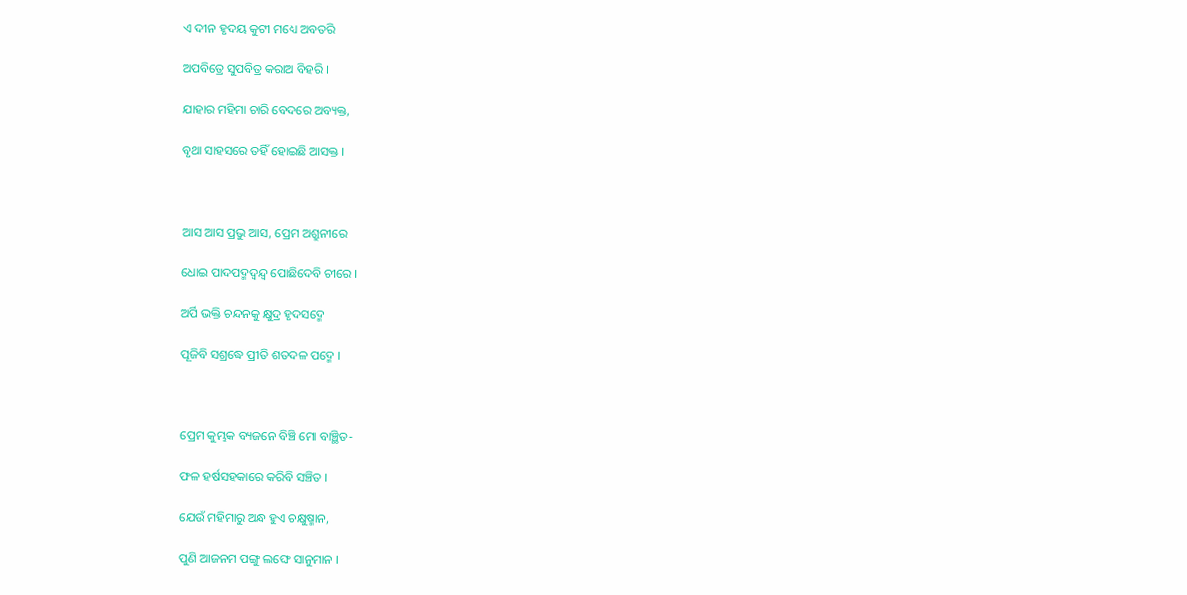ଏ ଦୀନ ହୃଦୟ କୁଟୀ ମଧ୍ୟେ ଅବତରି

ଅପବିତ୍ରେ ସୁପବିତ୍ର କରାଅ ବିହରି ।

ଯାହାର ମହିମା ଚାରି ବେଦରେ ଅବ୍ୟକ୍ତ,

ବୃଥା ସାହସରେ ତହିଁ ହୋଇଛି ଆସକ୍ତ ।



ଆସ ଆସ ପ୍ରଭୁ ଆସ, ପ୍ରେମ ଅଶ୍ରୁନୀରେ

ଧୋଇ ପାଦପଦ୍ମଦ୍ୱନ୍ଦ୍ୱ ପୋଛିଦେବି ଚୀରେ ।

ଅର୍ପି ଭକ୍ତି ଚନ୍ଦନକୁ କ୍ଷୁଦ୍ର ହୃଦସଦ୍ମେ

ପୂଜିବି ସଶ୍ରଦ୍ଧେ ପ୍ରୀତି ଶତଦଳ ପଦ୍ମେ ।



ପ୍ରେମ କୁମ୍ଭକ ବ୍ୟଜନେ ବିଞ୍ଚି ମୋ ବାଞ୍ଛିତ-

ଫଳ ହର୍ଷସହକାରେ କରିବି ସଞ୍ଚିତ ।

ଯେଉଁ ମହିମାରୁ ଅନ୍ଧ ହୁଏ ଚକ୍ଷୁଷ୍ମାନ,

ପୁଣି ଆଜନମ ପଙ୍ଗୁ ଲଙ୍ଘେ ସାନୁମାନ ।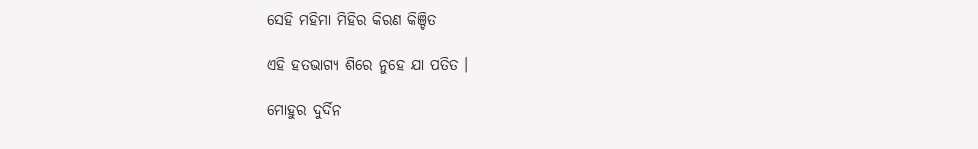ସେହି ମହିମା ମିହିର କିରଣ କିଞ୍ଚିତ

ଏହି ହତଭାଗ୍ୟ ଶିରେ ନୁହେ ଯା ପତିତ ।

ମୋହୁର ଦୁର୍ଦିନ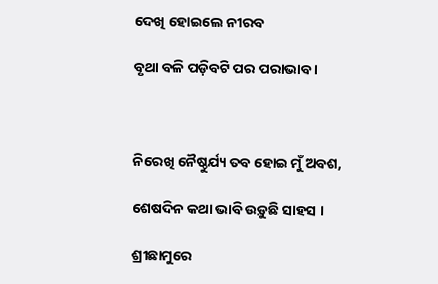ଦେଖି ହୋଇଲେ ନୀରବ

ବୃଥା ବଳି ପଡ଼ିବଟି ପର ପରାଭାବ ।



ନିରେଖି ନୈଷ୍ଠୁର୍ଯ୍ୟ ତବ ହୋଇ ମୁଁ ଅବଶ,

ଶେଷଦିନ କଥା ଭାବି ଉଡ଼ୁଛି ସାହସ ।

ଶ୍ରୀଛାମୁରେ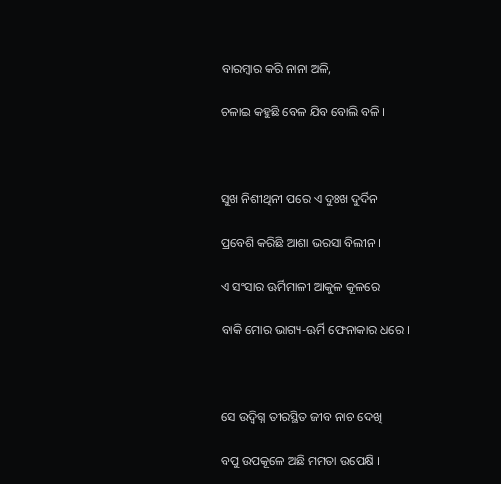ବାରମ୍ବାର କରି ନାନା ଅଳି,

ଚଳାଇ କହୁଛି ବେଳ ଯିବ ବୋଲି ବଳି ।



ସୁଖ ନିଶୀଥିନୀ ପରେ ଏ ଦୁଃଖ ଦୁର୍ଦିନ

ପ୍ରବେଶି କରିଛି ଆଶା ଭରସା ବିଲୀନ ।

ଏ ସଂସାର ଊର୍ମିମାଳୀ ଆକୁଳ କୂଳରେ

ବାକି ମୋର ଭାଗ୍ୟ-ଊର୍ମି ଫେନାକାର ଧରେ ।



ସେ ଉଦ୍ବିଗ୍ନ ତୀରସ୍ଥିତ ଜୀବ ନାଚ ଦେଖି

ବପୁ ଉପକୂଳେ ଅଛି ମମତା ଉପେକ୍ଷି ।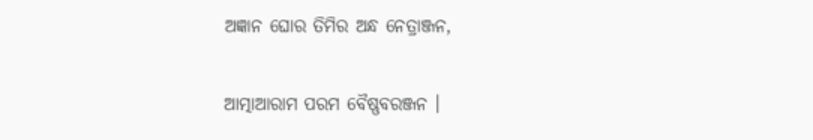ଅଜ୍ଞାନ ଘୋର ତିମିର ଅନ୍ଧ ନେତ୍ରାଞ୍ଜନ,

ଆତ୍ମାଆରାମ ପରମ ବୈଷ୍ଣବରଞ୍ଜନ ।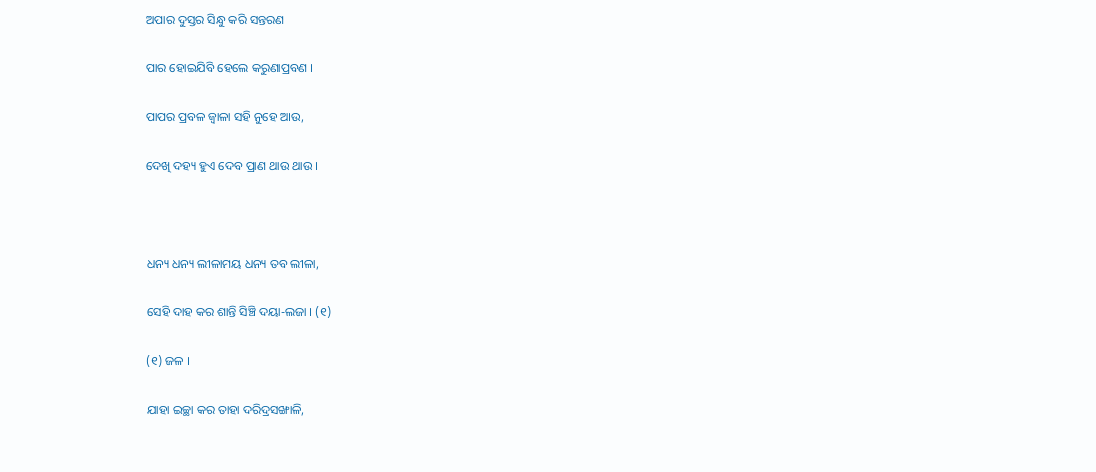ଅପାର ଦୁସ୍ତର ସିନ୍ଧୁ କରି ସନ୍ତରଣ

ପାର ହୋଇଯିବି ହେଲେ କରୁଣାପ୍ରବଣ ।

ପାପର ପ୍ରବଳ ଜ୍ୱାଳା ସହି ନୁହେ ଆଉ,

ଦେଖି ଦହ୍ୟ ହୁଏ ଦେବ ପ୍ରାଣ ଥାଉ ଥାଉ ।



ଧନ୍ୟ ଧନ୍ୟ ଲୀଳାମୟ ଧନ୍ୟ ତବ ଲୀଳା,

ସେହି ଦାହ କର ଶାନ୍ତି ସିଞ୍ଚି ଦୟା-ଲଜା । (୧)

(୧) ଜଳ ।

ଯାହା ଇଚ୍ଛା କର ତାହା ଦରିଦ୍ରସଙ୍ଖାଳି,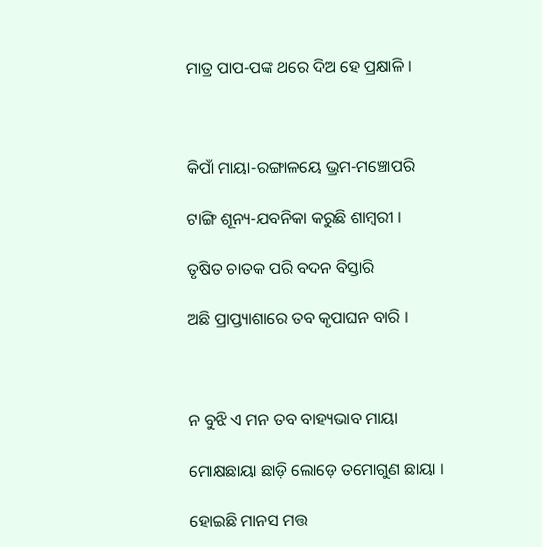ମାତ୍ର ପାପ-ପଙ୍କ ଥରେ ଦିଅ ହେ ପ୍ରକ୍ଷାଳି ।



କିପାଁ ମାୟା-ରଙ୍ଗାଳୟେ ଭ୍ରମ-ମଞ୍ଚୋପରି

ଟାଙ୍ଗି ଶୂନ୍ୟ-ଯବନିକା କରୁଛି ଶାମ୍ବରୀ ।

ତୃଷିତ ଚାତକ ପରି ବଦନ ବିସ୍ତାରି

ଅଛି ପ୍ରାପ୍ତ୍ୟାଶାରେ ତବ କୃପାଘନ ବାରି ।



ନ ବୁଝି ଏ ମନ ତବ ବାହ୍ୟଭାବ ମାୟା

ମୋକ୍ଷଛାୟା ଛାଡ଼ି ଲୋଡ଼େ ତମୋଗୁଣ ଛାୟା ।

ହୋଇଛି ମାନସ ମତ୍ତ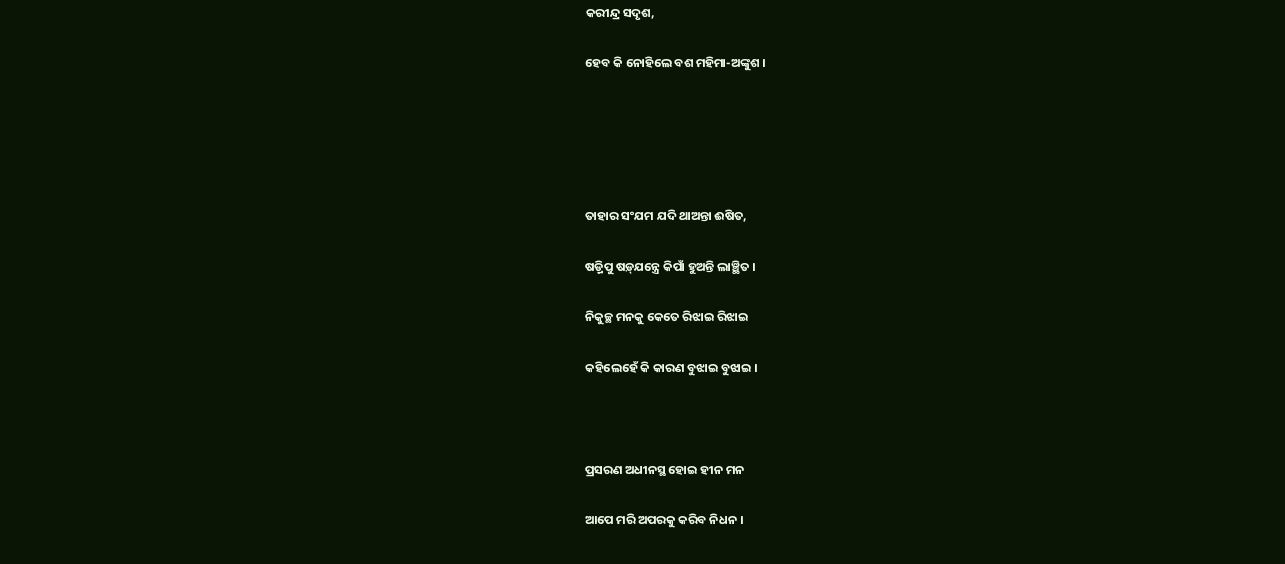କରୀନ୍ଦ୍ର ସଦୃଶ,

ହେବ କି ନୋହିଲେ ବଶ ମହିମା-ଅଙ୍କୁଶ ।





ତାହାର ସଂଯମ ଯଦି ଥାଅନ୍ତା ଈଷିତ,

ଷଡ଼୍ରିପୁ ଷଡ଼୍‌ଯନ୍ତ୍ରେ କିପାଁ ହୁଅନ୍ତି ଲାଞ୍ଛିତ ।

ନିକୁଚ୍ଛ ମନକୁ କେତେ ରିଝାଇ ରିଝାଇ

କହିଲେହେଁ କି କାରଣ ବୁଝାଇ ବୁଝାଇ ।



ପ୍ରସରଣ ଅଧୀନସ୍ଥ ହୋଇ ହୀନ ମନ

ଆପେ ମରି ଅପରକୁ କରିବ ନିଧନ ।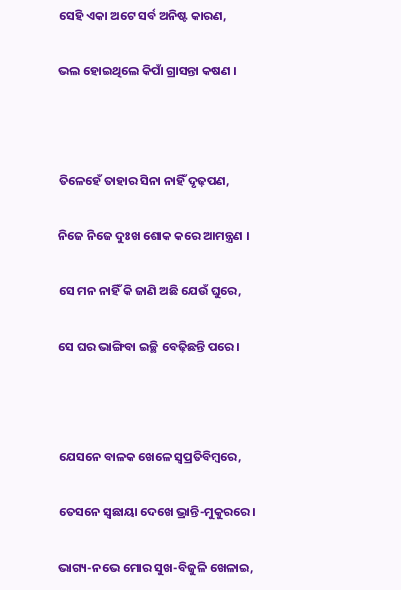ସେହି ଏକା ଅଟେ ସର୍ବ ଅନିଷ୍ଟ କାରଣ,

ଭଲ ହୋଇଥିଲେ କିପାଁ ଗ୍ରାସନ୍ତା କଷଣ ।



ତିଳେହେଁ ତାହାର ସିନା ନାହିଁ ଦୃଢ଼ପଣ,

ନିଜେ ନିଜେ ଦୁଃଖ ଶୋକ କରେ ଆମନ୍ତ୍ରଣ ।

ସେ ମନ ନାହିଁ କି ଜାଣି ଅଛି ଯେଉଁ ଘୁରେ,

ସେ ଘର ଭାଙ୍ଗିବା ଇଚ୍ଛି ବେଢ଼ିଛନ୍ତି ପରେ ।



ଯେସନେ ବାଳକ ଖେଳେ ସ୍ୱପ୍ରତିବିମ୍ବରେ,

ତେସନେ ସ୍ୱଛାୟା ଦେଖେ ଭ୍ରାନ୍ତି-ମୁକୁରରେ ।

ଭାଗ୍ୟ-ନଭେ ମୋର ସୁଖ-ବିଜୁଳି ଖେଳାଇ,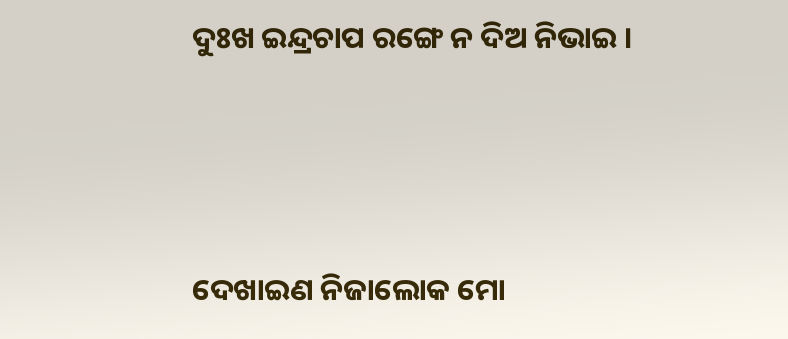ଦୁଃଖ ଇନ୍ଦ୍ରଚାପ ରଙ୍ଗେ ନ ଦିଅ ନିଭାଇ ।





ଦେଖାଇଣ ନିଜାଲୋକ ମୋ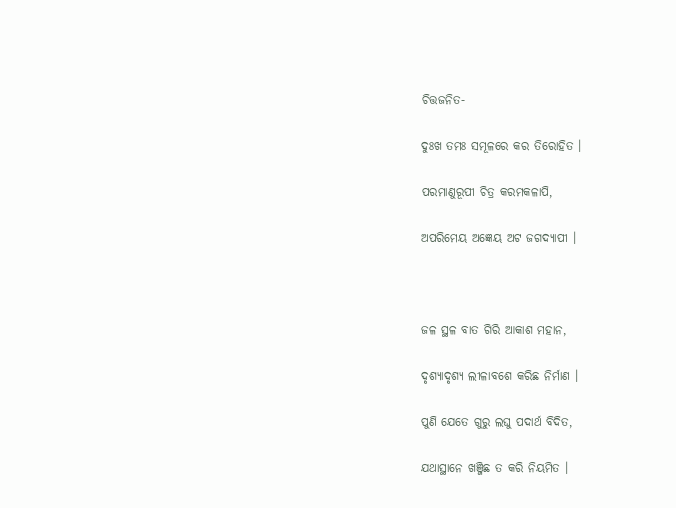ଚିତ୍ତଜନିତ-

ଦୁଃଖ ତମଃ ସମୂଳରେ କର ତିରୋହିତ ।

ପରମାଣୁରୂପୀ ଚିତ୍ର କରମକଳାପି,

ଅପରିମେୟ ଅଜ୍ଞେୟ ଅଟ ଜଗଦ୍ୟାପୀ ।



ଜଳ ସ୍ଥଳ ବାତ ଗିରି ଆକାଶ ମହାନ,

ଦୃଶ୍ୟାଦୃଶ୍ୟ ଲୀଳାବଶେ କରିଛ ନିର୍ମାଣ ।

ପୁଣି ଯେତେ ଗୁରୁ ଲଘୁ ପଦାର୍ଥ ବିଦିତ,

ଯଥାସ୍ଥାନେ ଖଞ୍ଜିଛ ତ କରି ନିୟମିତ ।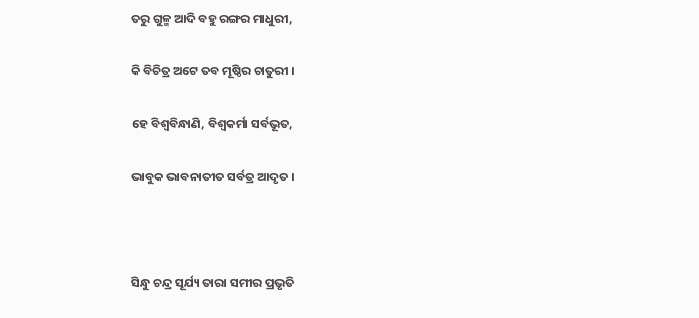ତରୁ ଗୁଳ୍ମ ଆଦି ବହୁ ରଙ୍ଗର ମାଧୁରୀ,

କି ବିଚିତ୍ର ଅଟେ ତବ ମୂଷ୍ଠିର ଚାତୁରୀ ।

ହେ ବିଶ୍ୱବିନ୍ଧାଣି, ବିଶ୍ୱକର୍ମା ସର୍ବଭୂତ,

ଭାବୁକ ଭାବନାତୀତ ସର୍ବତ୍ର ଆଦୃତ ।



ସିନ୍ଧୁ ଚନ୍ଦ୍ର ସୂର୍ଯ୍ୟ ତାରା ସମୀର ପ୍ରଭୃତି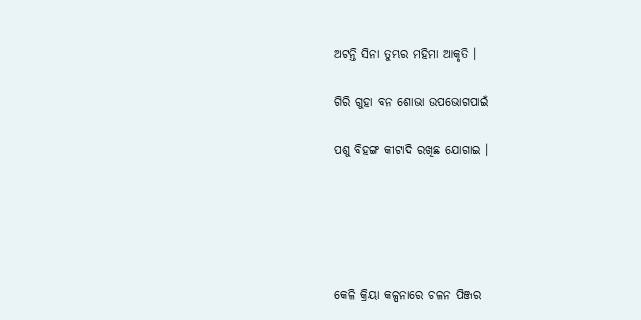ଅଟନ୍ତି ସିନା ତୁମ୍ଭର ମହିମା ଆକୃତି ।

ଗିରି ଗୁହା ବନ ଶୋଭା ଉପଭୋଗପାଇଁ

ପଶୁ ବିହଙ୍ଗ କୀଟାଦି ରଖିଛ ଯୋଗାଇ ।





କେଳି କ୍ରିୟା କଳ୍ପନାରେ ଚଳନ ପିଞ୍ଜର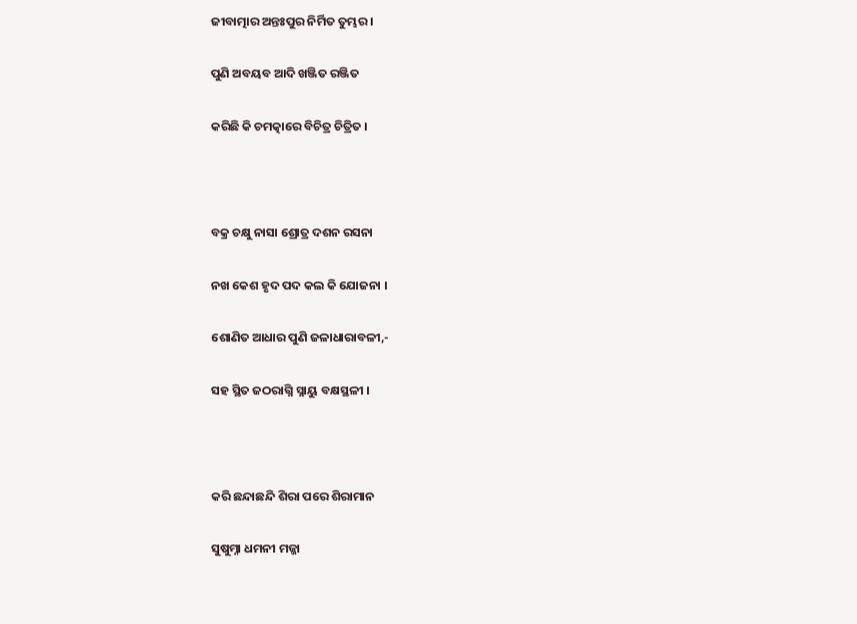ଜୀବାତ୍ମାର ଅନ୍ତଃପୁର ନିର୍ମିତ ତୁମ୍ଭର ।

ପୁଣି ଅବୟବ ଆଦି ଖଞ୍ଜିତ ରଞ୍ଜିତ

କରିଛି କି ଚମତ୍କାରେ ବିଚିତ୍ର ଚିତ୍ରିତ ।



ବକ୍ର ଚକ୍ଷୁ ନାସା ଶ୍ରୋତ୍ର ଦଶନ ରସନା

ନଖ କେଶ ହୃଦ ପଦ କଲ କି ଯୋଜନା ।

ଶୋଣିତ ଆଧାର ପୁଣି ଜଳାଧାରାବଳୀ,-

ସହ ସ୍ଥିତ ଜଠରାଗ୍ନି ସ୍ନାୟୁ ବକ୍ଷସ୍ଥଳୀ ।



କରି ଛନ୍ଦାଛନ୍ଦି ଶିରା ପରେ ଶିରାମାନ

ସୁଷୁମ୍ନା ଧମନୀ ମଜ୍ଜା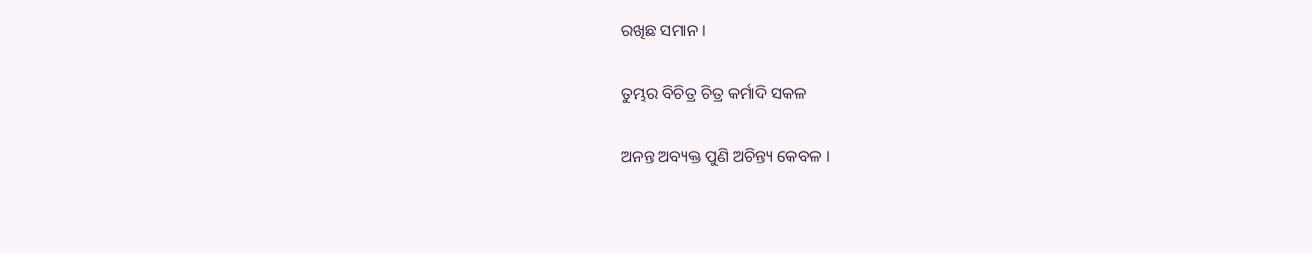ରଖିଛ ସମାନ ।

ତୁମ୍ଭର ବିଚିତ୍ର ଚିତ୍ର କର୍ମାଦି ସକଳ

ଅନନ୍ତ ଅବ୍ୟକ୍ତ ପୁଣି ଅଚିନ୍ତ୍ୟ କେବଳ ।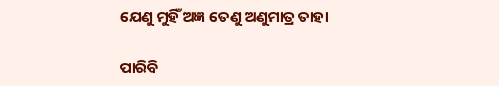ଯେଣୁ ମୁହିଁ ଅଜ୍ଞ ତେଣୁ ଅଣୁମାତ୍ର ତାହା

ପାରିବି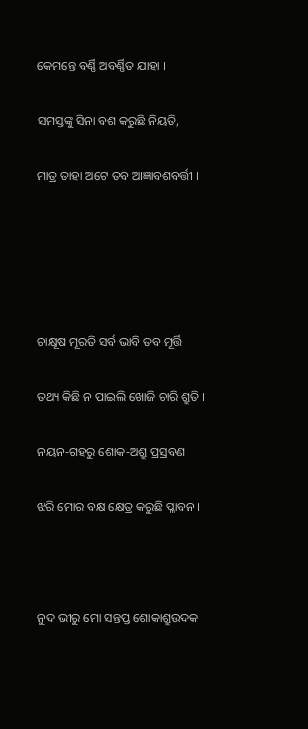କେମନ୍ତେ ବର୍ଣ୍ଣି ଅବର୍ଣ୍ଣିତ ଯାହା ।

ସମସ୍ତଙ୍କୁ ସିନା ବଶ କରୁଛି ନିୟତି,

ମାତ୍ର ତାହା ଅଟେ ତବ ଆଜ୍ଞାବଶବର୍ତ୍ତୀ ।





ଚାକ୍ଷୂଷ ମୂରତି ସର୍ବ ଭାବି ତବ ମୂର୍ତ୍ତି

ତଥ୍ୟ କିଛି ନ ପାଇଲି ଖୋଜି ଚାରି ଶ୍ରୁତି ।

ନୟନ-ଗହରୁ ଶୋକ-ଅଶ୍ରୁ ପ୍ରସ୍ରବଣ

ଝରି ମୋର ବକ୍ଷ କ୍ଷେତ୍ର କରୁଛି ପ୍ଳାବନ ।



ନୁଦ ଭୀରୁ ମୋ ସନ୍ତପ୍ତ ଶୋକାଶ୍ରୁଉଦକ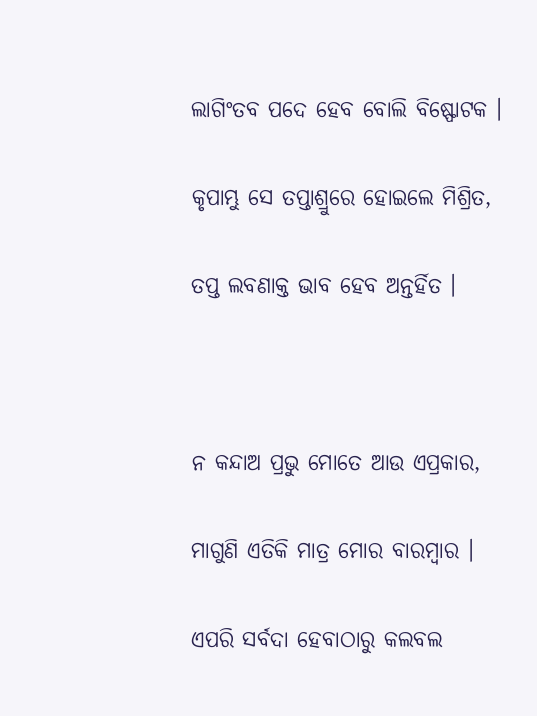ଲାଗିଂତବ ପଦେ ହେବ ବୋଲି ବିଷ୍ଫୋଟକ ।

କୃପାମ୍ଭୁ ସେ ତପ୍ତାଶ୍ରୁରେ ହୋଇଲେ ମିଶ୍ରିତ,

ତପ୍ତ ଲବଣାକ୍ତ ଭାବ ହେବ ଅନ୍ତର୍ହିତ ।



ନ କନ୍ଦାଅ ପ୍ରଭୁ ମୋତେ ଆଉ ଏପ୍ରକାର,

ମାଗୁଣି ଏତିକି ମାତ୍ର ମୋର ବାରମ୍ବାର ।

ଏପରି ସର୍ବଦା ହେବାଠାରୁ କଲବଲ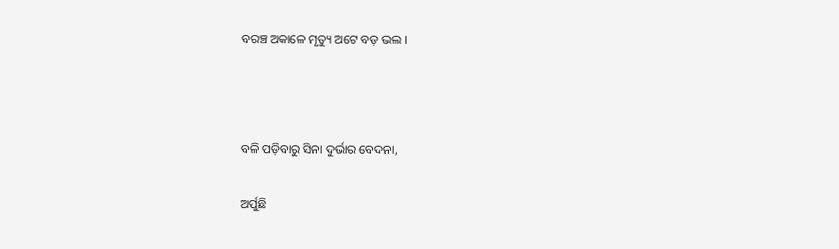ବରଞ୍ଚ ଅକାଳେ ମୃତ୍ୟୁ ଅଟେ ବଡ଼ ଭଲ ।



ବଳି ପଡ଼ିବାରୁ ସିନା ଦୁର୍ଭାର ବେଦନା,

ଅର୍ପୁଛି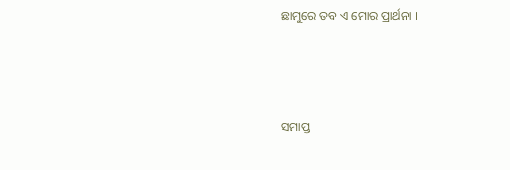ଛାମୁରେ ତବ ଏ ମୋର ପ୍ରାର୍ଥନା ।



ସମାପ୍ତ